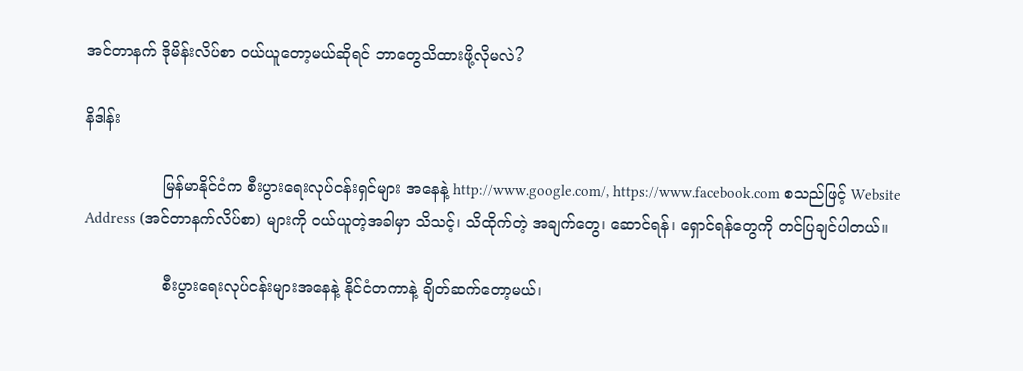အင်တာနက် ဒိုမိန်းလိပ်စာ ဝယ်ယူတော့မယ်ဆိုရင် ဘာတွေသိထားဖို့လိုမလဲ?

နိဒါန်း

                မြန်မာနိုင်ငံက စီးပွားရေးလုပ်ငန်းရှင်များ အနေနဲ့ http://www.google.com/, https://www.facebook.com စသည်ဖြင့် Website Address (အင်တာနက်လိပ်စာ) များကို ဝယ်ယူတဲ့အခါမှာ သိသင့်၊ သိထိုက်တဲ့ အချက်တွေ၊ ဆောင်ရန်၊ ရှောင်ရန်တွေကို တင်ပြချင်ပါတယ်။

                စီးပွားရေးလုပ်ငန်းများအနေနဲ့ နိုင်ငံတကာနဲ့ ချိတ်ဆက်တော့မယ်၊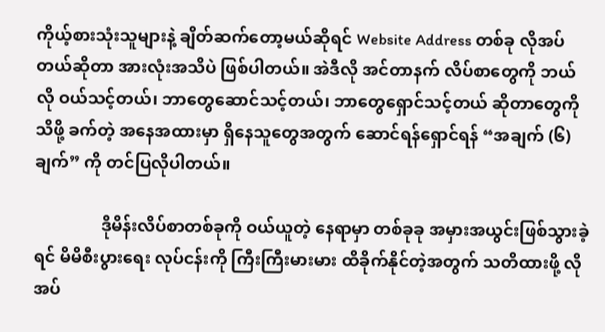ကိုယ့်စားသုံးသူများနဲ့ ချိတ်ဆက်တော့မယ်ဆိုရင် Website Address တစ်ခု လိုအပ်တယ်ဆိုတာ အားလုံးအသိပဲ ဖြစ်ပါတယ်။ အဲဒီလို အင်တာနက် လိပ်စာတွေကို ဘယ်လို ဝယ်သင့်တယ်၊ ဘာတွေဆောင်သင့်တယ်၊ ဘာတွေရှောင်သင့်တယ် ဆိုတာတွေကို သိဖို့ ခက်တဲ့ အနေအထားမှာ ရှိနေသူတွေအတွက် ဆောင်ရန်ရှောင်ရန် “အချက် (၆) ချက်” ကို တင်ပြလိုပါတယ်။

                ဒိုမိန်းလိပ်စာတစ်ခုကို ဝယ်ယူတဲ့ နေရာမှာ တစ်ခုခု အမှားအယွင်းဖြစ်သွားခဲ့ရင် မိမိစီးပွားရေး လုပ်ငန်းကို ကြီးကြီးမားမား ထိခိုက်နိုင်တဲ့အတွက် သတိထားဖို့ လိုအပ်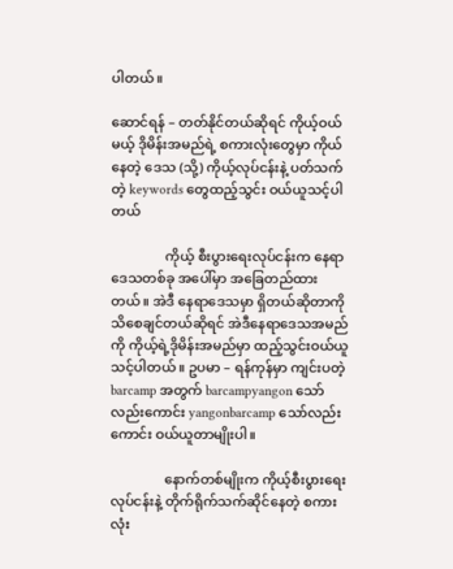ပါတယ်။

ဆောင်ရန် – တတ်နိုင်တယ်ဆိုရင် ကိုယ့်ဝယ်မယ့် ဒိုမိန်းအမည်ရဲ့ စကားလုံးတွေမှာ ကိုယ်နေတဲ့ ဒေသ (သို့) ကိုယ့်လုပ်ငန်းနဲ့ ပတ်သက်တဲ့ keywords တွေထည့်သွင်း ဝယ်ယူသင့်ပါတယ်

                ကိုယ့် စီးပွားရေးလုပ်ငန်းက နေရာဒေသတစ်ခု အပေါ်မှာ အခြေတည်ထားတယ်။ အဲဒီ နေရာဒေသမှာ ရှိတယ်ဆိုတာကို သိစေချင်တယ်ဆိုရင် အဲဒီနေရာဒေသအမည်ကို ကိုယ့်ရဲ့ဒိုမိန်းအမည်မှာ ထည့်သွင်းဝယ်ယူသင့်ပါတယ်။ ဥပမာ – ရန်ကုန်မှာ ကျင်းပတဲ့ barcamp အတွက် barcampyangon သော်လည်းကောင်း yangonbarcamp သော်လည်းကောင်း ဝယ်ယူတာမျိုးပါ။

                နောက်တစ်မျိုးက ကိုယ့်စီးပွားရေးလုပ်ငန်းနဲ့ တိုက်ရိုက်သက်ဆိုင်နေတဲ့ စကားလုံး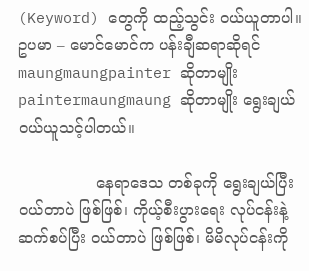(Keyword) တွေကို ထည့်သွင်း ဝယ်ယူတာပါ။ ဥပမာ – မောင်မောင်က ပန်းချီဆရာဆိုရင် maungmaungpainter ဆိုတာမျိုး paintermaungmaung ဆိုတာမျိုး ရွေးချယ် ဝယ်ယူသင့်ပါတယ်။

                နေရာဒေသ တစ်ခုကို ရွေးချယ်ပြီး ဝယ်တာပဲ ဖြစ်ဖြစ်၊ ကိုယ့်စီးပွားရေး လုပ်ငန်းနဲ့ဆက်စပ်ပြီး ဝယ်တာပဲ ဖြစ်ဖြစ်၊ မိမိလုပ်ငန်းကို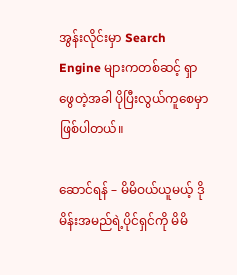အွန်းလိုင်းမှာ Search Engine များကတစ်ဆင့် ရှာဖွေတဲ့အခါ ပိုပြီးလွယ်ကူစေမှာ ဖြစ်ပါတယ်။

ဆောင်ရန် – မိမိဝယ်ယူမယ့် ဒိုမိန်းအမည်ရဲ့ပိုင်ရှင်ကို မိမိ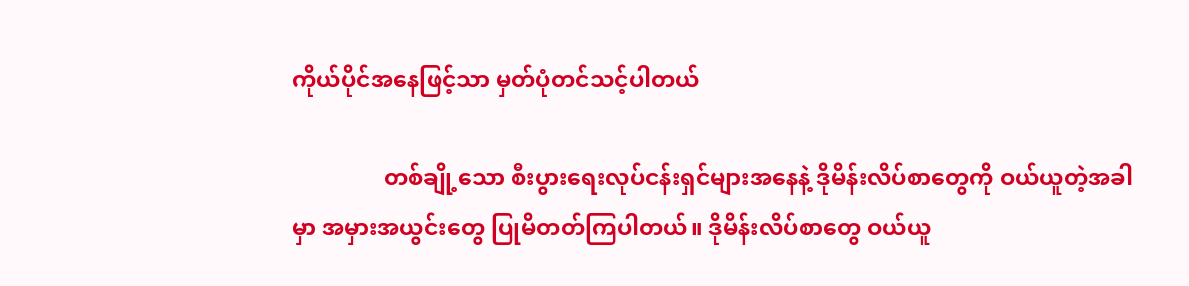ကိုယ်ပိုင်အနေဖြင့်သာ မှတ်ပုံတင်သင့်ပါတယ်

                တစ်ချို့သော စီးပွားရေးလုပ်ငန်းရှင်များအနေနဲ့ ဒိုမိန်းလိပ်စာတွေကို ဝယ်ယူတဲ့အခါမှာ အမှားအယွင်းတွေ ပြုမိတတ်ကြပါတယ်။ ဒိုမိန်းလိပ်စာတွေ ဝယ်ယူ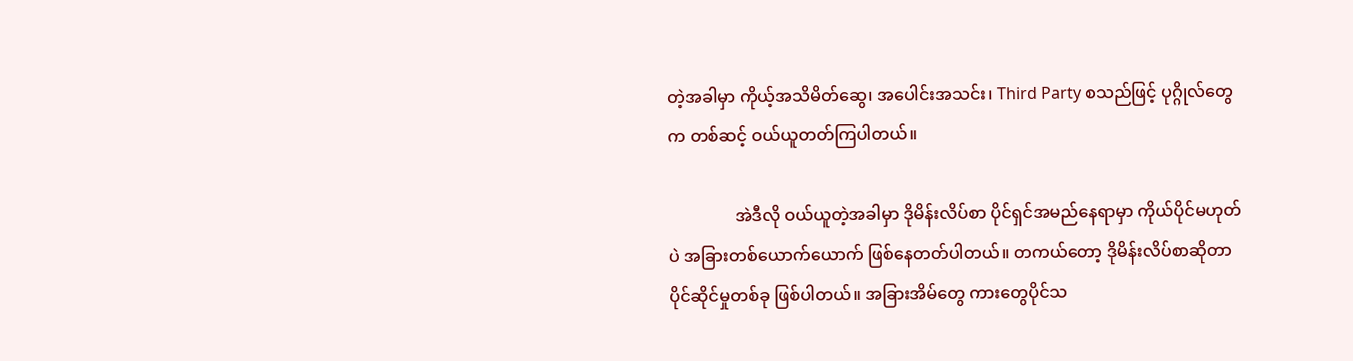တဲ့အခါမှာ ကိုယ့်အသိမိတ်ဆွေ၊ အပေါင်းအသင်း၊ Third Party စသည်ဖြင့် ပုဂ္ဂိုလ်တွေက တစ်ဆင့် ဝယ်ယူတတ်ကြပါတယ်။

                အဲဒီလို ဝယ်ယူတဲ့အခါမှာ ဒိုမိန်းလိပ်စာ ပိုင်ရှင်အမည်နေရာမှာ ကိုယ်ပိုင်မဟုတ်ပဲ အခြားတစ်ယောက်ယောက် ဖြစ်နေတတ်ပါတယ်။ တကယ်တော့ ဒိုမိန်းလိပ်စာဆိုတာ ပိုင်ဆိုင်မှုတစ်ခု ဖြစ်ပါတယ်။ အခြားအိမ်တွေ ကားတွေပိုင်သ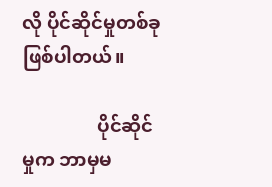လို ပိုင်ဆိုင်မှုတစ်ခု ဖြစ်ပါတယ်။

                ပိုင်ဆိုင်မှုက ဘာမှမ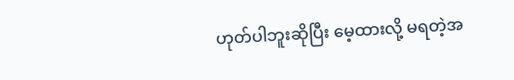ဟုတ်ပါဘူးဆိုပြီး မေ့ထားလို့ မရတဲ့အ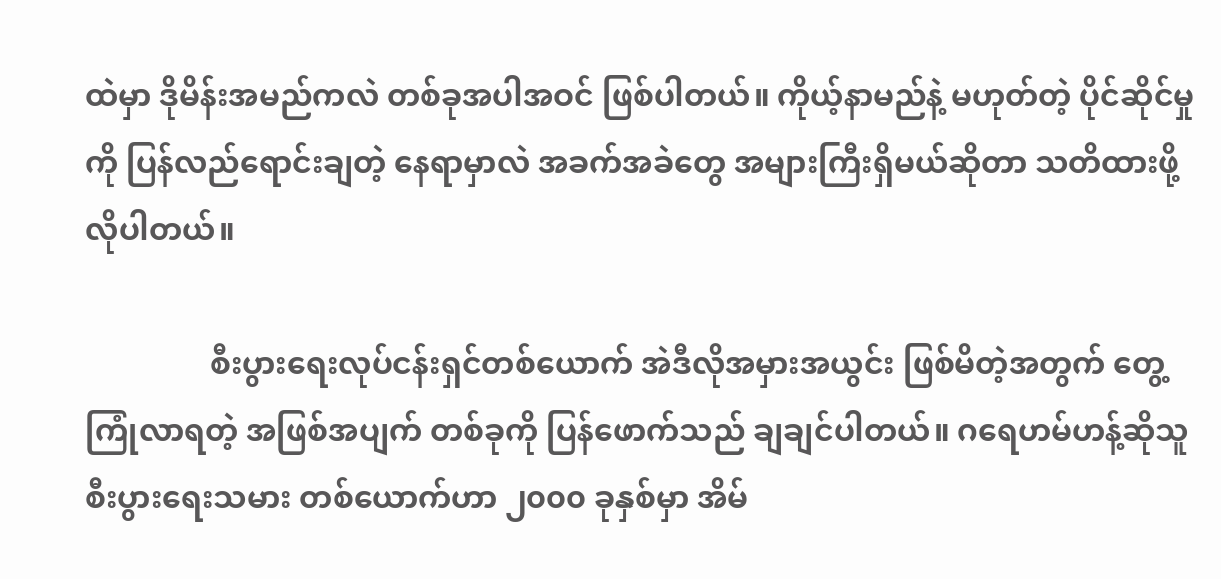ထဲမှာ ဒိုမိန်းအမည်ကလဲ တစ်ခုအပါအဝင် ဖြစ်ပါတယ်။ ကိုယ့်နာမည်နဲ့ မဟုတ်တဲ့ ပိုင်ဆိုင်မှုကို ပြန်လည်ရောင်းချတဲ့ နေရာမှာလဲ အခက်အခဲတွေ အများကြီးရှိမယ်ဆိုတာ သတိထားဖို့ လိုပါတယ်။

                စီးပွားရေးလုပ်ငန်းရှင်တစ်ယောက် အဲဒီလိုအမှားအယွင်း ဖြစ်မိတဲ့အတွက် တွေ့ကြုံလာရတဲ့ အဖြစ်အပျက် တစ်ခုကို ပြန်ဖောက်သည် ချချင်ပါတယ်။ ဂရေဟမ်ဟန့်ဆိုသူ စီးပွားရေးသမား တစ်ယောက်ဟာ ၂၀၀၀ ခုနှစ်မှာ အိမ်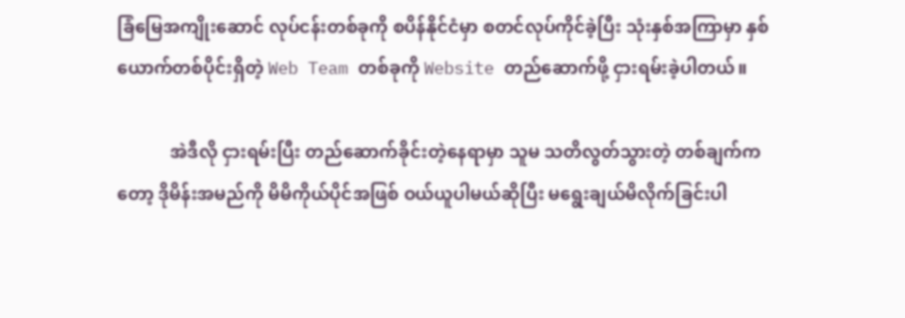ခြံမြေအကျိုးဆောင် လုပ်ငန်းတစ်ခုကို စပိန်နိုင်ငံမှာ စတင်လုပ်ကိုင်ခဲ့ပြီး သုံးနှစ်အကြာမှာ နှစ်ယောက်တစ်ပိုင်းရှိတဲ့ Web Team တစ်ခုကို Website တည်ဆောက်ဖို့ ငှားရမ်းခဲ့ပါတယ်။

            အဲဒီလို ငှားရမ်းပြီး တည်ဆောက်ခိုင်းတဲ့နေရာမှာ သူမ သတိလွတ်သွားတဲ့ တစ်ချက်ကတော့ ဒိုမိန်းအမည်ကို မိမိကိုယ်ပိုင်အဖြစ် ဝယ်ယူပါမယ်ဆိုပြီး မရွေးချယ်မိလိုက်ခြင်းပါ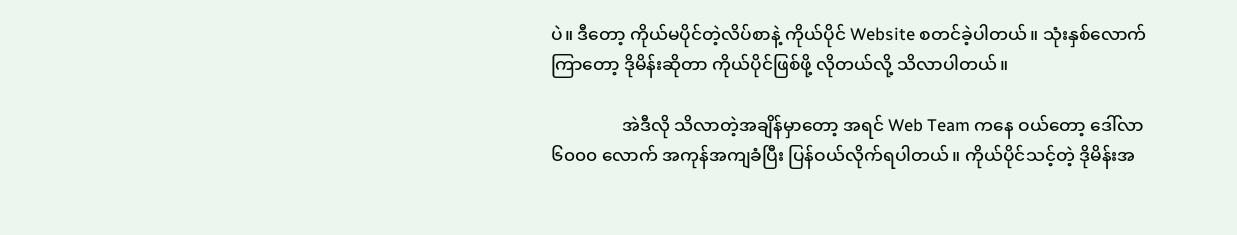ပဲ။ ဒီတော့ ကိုယ်မပိုင်တဲ့လိပ်စာနဲ့ ကိုယ်ပိုင် Website စတင်ခဲ့ပါတယ်။ သုံးနှစ်လောက်ကြာတော့ ဒိုမိန်းဆိုတာ ကိုယ်ပိုင်ဖြစ်ဖို့ လိုတယ်လို့ သိလာပါတယ်။

                အဲဒီလို သိလာတဲ့အချိန်မှာတော့ အရင် Web Team ကနေ ဝယ်တော့ ဒေါ်လာ ၆၀၀၀ လောက် အကုန်အကျခံပြီး ပြန်ဝယ်လိုက်ရပါတယ်။ ကိုယ်ပိုင်သင့်တဲ့ ဒိုမိန်းအ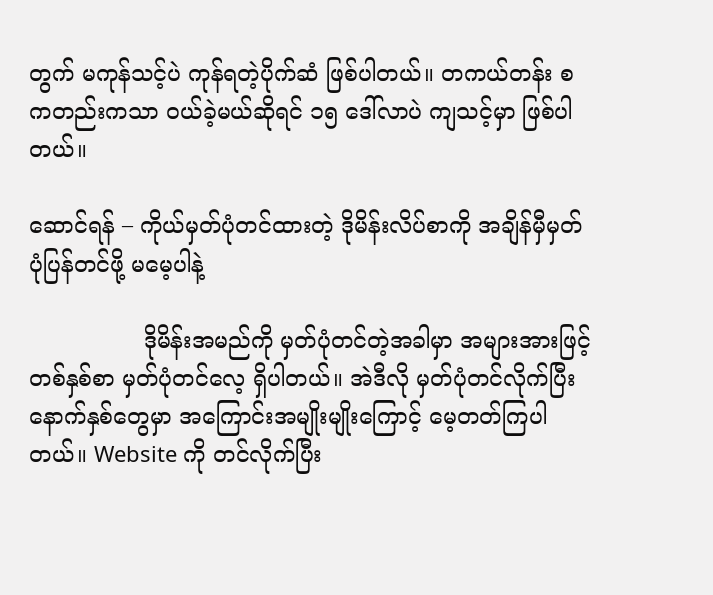တွက် မကုန်သင့်ပဲ ကုန်ရတဲ့ပိုက်ဆံ ဖြစ်ပါတယ်။ တကယ်တန်း စကတည်းကသာ ဝယ်ခဲ့မယ်ဆိုရင် ၁၅ ဒေါ်လာပဲ ကျသင့်မှာ ဖြစ်ပါတယ်။

ဆောင်ရန် – ကိုယ်မှတ်ပုံတင်ထားတဲ့ ဒိုမိန်းလိပ်စာကို အချိန်မှီမှတ်ပုံပြန်တင်ဖို့ မမေ့ပါနဲ့

                ဒိုမိန်းအမည်ကို မှတ်ပုံတင်တဲ့အခါမှာ အများအားဖြင့် တစ်နှစ်စာ မှတ်ပုံတင်လေ့ ရှိပါတယ်။ အဲဒီလို မှတ်ပုံတင်လိုက်ပြီး နောက်နှစ်တွေမှာ အကြောင်းအမျိုးမျိုးကြောင့် မေ့တတ်ကြပါတယ်။ Website ကို တင်လိုက်ပြီး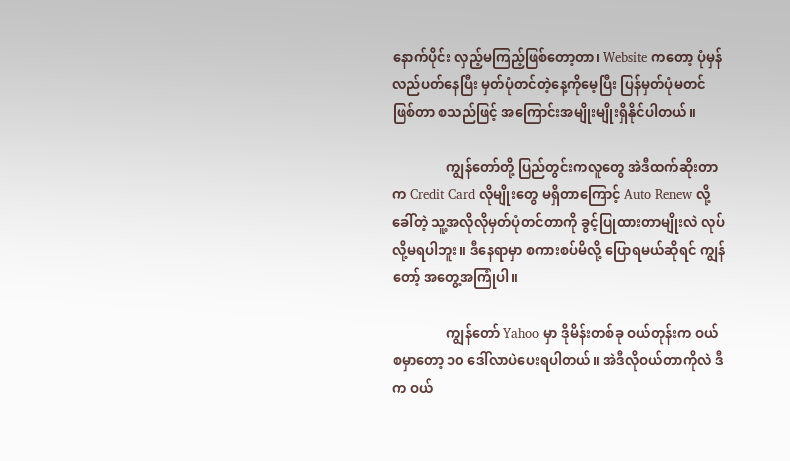နောက်ပိုင်း လှည့်မကြည့်ဖြစ်တော့တာ၊ Website ကတော့ ပုံမှန်လည်ပတ်နေပြီး မှတ်ပုံတင်တဲ့နေ့ကိုမေ့ပြီး ပြန်မှတ်ပုံမတင်ဖြစ်တာ စသည်ဖြင့် အကြောင်းအမျိုးမျိုးရှိနိုင်ပါတယ်။

                ကျွန်တော်တို့ ပြည်တွင်းကလူတွေ အဲဒီထက်ဆိုးတာက Credit Card လိုမျိုးတွေ မရှိတာကြောင့် Auto Renew လို့ခေါ်တဲ့ သူ့အလိုလိုမှတ်ပုံတင်တာကို ခွင့်ပြုထားတာမျိုးလဲ လုပ်လို့မရပါဘူး။ ဒီနေရာမှာ စကားစပ်မိလို့ ပြောရမယ်ဆိုရင် ကျွန်တော့် အတွေ့အကြုံပါ။

                ကျွန်တော် Yahoo မှာ ဒိုမိန်းတစ်ခု ဝယ်တုန်းက ဝယ်စမှာတော့ ၁၀ ဒေါ်လာပဲပေးရပါတယ်။ အဲဒီလိုဝယ်တာကိုလဲ ဒီက ဝယ်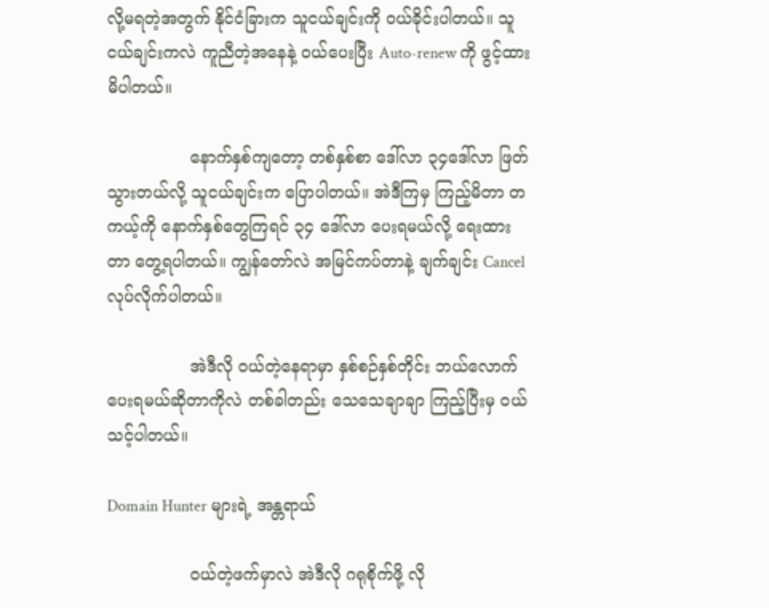လို့မရတဲ့အတွက် နိုင်ငံခြားက သူငယ်ချင်းကို ဝယ်ခိုင်းပါတယ်။ သူငယ်ချင်းကလဲ ကူညီတဲ့အနေနဲ့ ဝယ်ပေးပြီး Auto-renew ကို ဖွင့်ထားမိပါတယ်။

                နောက်နှစ်ကျတော့ တစ်နှစ်စာ ဒေါ်လာ ၃၄ဒေါ်လာ ဖြတ်သွားတယ်လို့ သူငယ်ချင်းက ပြောပါတယ်။ အဲဒီကြမှ ကြည့်မိတာ တကယ့်ကို နောက်နှစ်တွေကြရင် ၃၄ ဒေါ်လာ ပေးရမယ်လို့ ရေးထားတာ တွေ့ရပါတယ်။ ကျွန်တော်လဲ အမြင်ကပ်တာနဲ့ ချက်ချင်း Cancel လုပ်လိုက်ပါတယ်။

                အဲဒီလို ဝယ်တဲ့နေရာမှာ နှစ်စဉ်နှစ်တိုင်း ဘယ်လောက် ပေးရမယ်ဆိုတာကိုလဲ တစ်ခါတည်း သေသေချာချာ ကြည့်ပြီးမှ ဝယ်သင့်ပါတယ်။

Domain Hunter များရဲ့ အန္တရာယ်

                ဝယ်တဲ့ဖက်မှာလဲ အဲဒီလို ဂရုစိုက်ဖို့ လို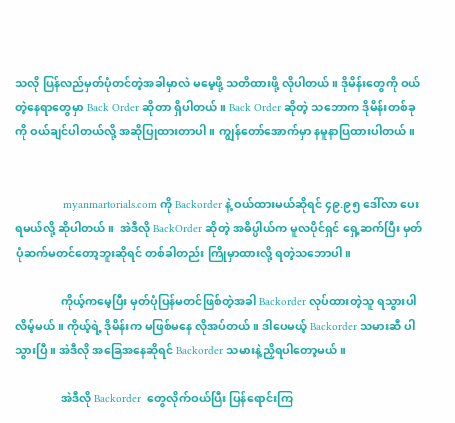သလို ပြန်လည်မှတ်ပုံတင်တဲ့အခါမှာလဲ မမေ့ဖို့ သတိထားဖို့ လိုပါတယ်။ ဒိုမိန်းတွေကို ဝယ်တဲ့နေရာတွေမှာ Back Order ဆိုတာ ရှိပါတယ်။ Back Order ဆိုတဲ့ သဘောက ဒိုမိန်းတစ်ခုကို ဝယ်ချင်ပါတယ်လို့ အဆိုပြုထားတာပါ။ ကျွန်တော်အောက်မှာ နမူနာပြထားပါတယ်။


                myanmartorials.com ကို Backorder နဲ့ ဝယ်ထားမယ်ဆိုရင် ၄၉.၉၅ ဒေါ်လာ ပေးရမယ်လို့ ဆိုပါတယ်။  အဲဒီလို BackOrder ဆိုတဲ့ အဓိပ္ပါယ်က မူလပိုင်ရှင် ရှေ့ဆက်ပြီး မှတ်ပုံဆက်မတင်တော့ဘူးဆိုရင် တစ်ခါတည်း ကြိုမှာထားလို့ ရတဲ့သဘောပါ။

                ကိုယ့်ကမေ့ပြီး မှတ်ပုံပြန်မတင်ဖြစ်တဲ့အခါ Backorder လုပ်ထားတဲ့သူ ရသွားပါလိမ့်မယ်။ ကိုယ့်ရဲ့ ဒိုမိန်းက မဖြစ်မနေ လိုအပ်တယ်။ ဒါပေမယ့် Backorder သမားဆီ ပါသွားပြီ။ အဲဒီလို အခြေအနေဆိုရင် Backorder သမားနဲ့ညှိရပါတော့မယ်။

                အဲဒီလို Backorder  တွေလိုက်ဝယ်ပြီး ပြန်ရောင်းကြ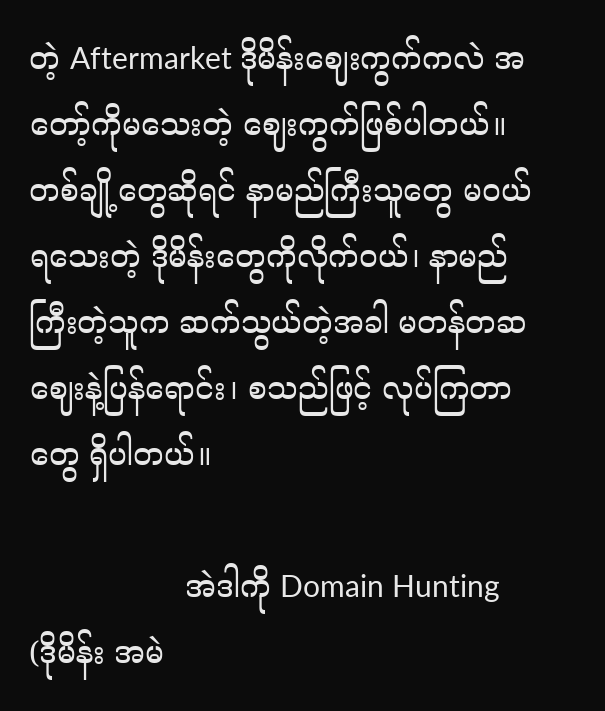တဲ့ Aftermarket ဒိုမိန်းဈေးကွက်ကလဲ အတော့်ကိုမသေးတဲ့ ဈေးကွက်ဖြစ်ပါတယ်။ တစ်ချို့တွေဆိုရင် နာမည်ကြီးသူတွေ မဝယ်ရသေးတဲ့ ဒိုမိန်းတွေကိုလိုက်ဝယ်၊ နာမည်ကြီးတဲ့သူက ဆက်သွယ်တဲ့အခါ မတန်တဆဈေးနဲ့ပြန်ရောင်း၊ စသည်ဖြင့် လုပ်ကြတာတွေ ရှိပါတယ်။

                အဲဒါကို Domain Hunting (ဒိုမိန်း အမဲ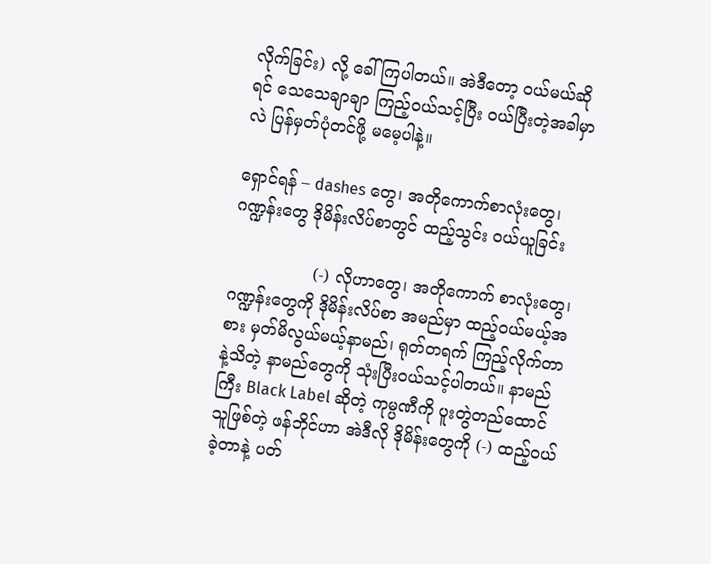လိုက်ခြင်း) လို့ ခေါ်ကြပါတယ်။ အဲဒီတော့ ဝယ်မယ်ဆိုရင် သေသေချာချာ ကြည့်ဝယ်သင့်ပြီး ဝယ်ပြီးတဲ့အခါမှာလဲ ပြန်မှတ်ပုံတင်ဖို့ မမေ့ပါနဲ့။

ရှောင်ရန် – dashes တွေ၊ အတိုကောက်စာလုံးတွေ၊ ဂဏ္ဍန်းတွေ ဒိုမိန်းလိပ်စာတွင် ထည့်သွင်း ဝယ်ယူခြင်း

                (-) လိုဟာတွေ၊ အတိုကောက် စာလုံးတွေ၊ ဂဏ္ဍန်းတွေကို ဒိုမိန်းလိပ်စာ အမည်မှာ ထည့်ဝယ်မယ့်အစား မှတ်မိလွယ်မယ့်နာမည်၊ ရုတ်တရက် ကြည့်လိုက်တာနဲ့သိတဲ့ နာမည်တွေကို သုံးပြီးဝယ်သင့်ပါတယ်။ နာမည်ကြီး Black Label ဆိုတဲ့ ကုမ္ပဏီကို ပူးတွဲတည်ထောင်သူဖြစ်တဲ့ ဖန်ဘိုင်ဟာ အဲဒီလို ဒိုမိန်းတွေကို (-) ထည့်ဝယ်ခဲ့တာနဲ့ ပတ်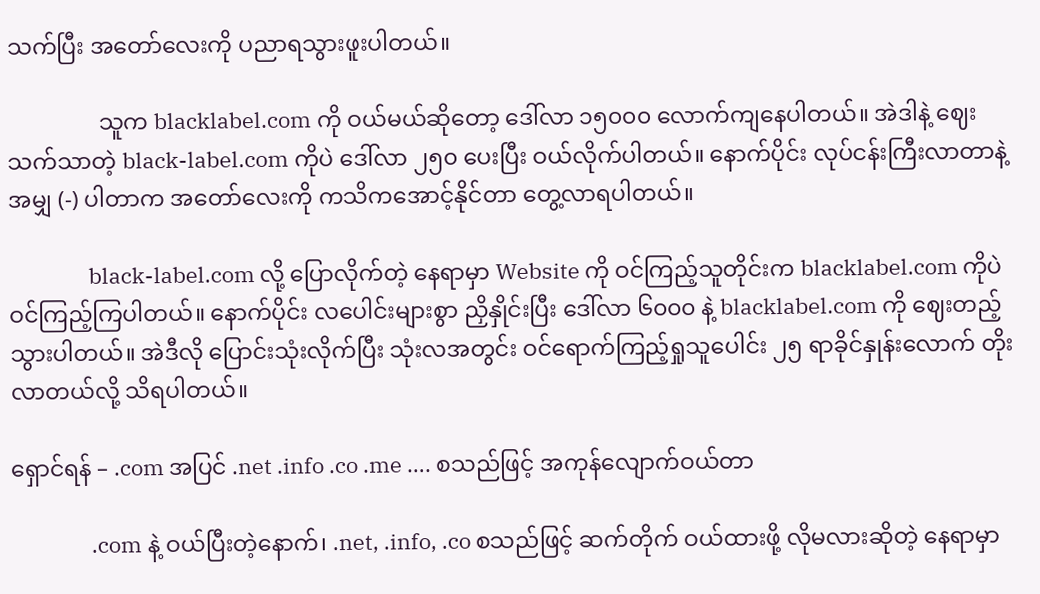သက်ပြီး အတော်လေးကို ပညာရသွားဖူးပါတယ်။

                သူက blacklabel.com ကို ဝယ်မယ်ဆိုတော့ ဒေါ်လာ ၁၅၀၀၀ လောက်ကျနေပါတယ်။ အဲဒါနဲ့ ဈေးသက်သာတဲ့ black-label.com ကိုပဲ ဒေါ်လာ ၂၅၀ ပေးပြီး ဝယ်လိုက်ပါတယ်။ နောက်ပိုင်း လုပ်ငန်းကြီးလာတာနဲ့အမျှ (-) ပါတာက အတော်လေးကို ကသိကအောင့်နိုင်တာ တွေ့လာရပါတယ်။

                black-label.com လို့ ပြောလိုက်တဲ့ နေရာမှာ Website ကို ဝင်ကြည့်သူတိုင်းက blacklabel.com ကိုပဲ ဝင်ကြည့်ကြပါတယ်။ နောက်ပိုင်း လပေါင်းများစွာ ညှိနှိုင်းပြီး ဒေါ်လာ ၆၀၀၀ နဲ့ blacklabel.com ကို ဈေးတည့်သွားပါတယ်။ အဲဒီလို ပြောင်းသုံးလိုက်ပြီး သုံးလအတွင်း ဝင်ရောက်ကြည့်ရှုသူပေါင်း ၂၅ ရာခိုင်နှုန်းလောက် တိုးလာတယ်လို့ သိရပါတယ်။

ရှောင်ရန် – .com အပြင် .net .info .co .me …. စသည်ဖြင့် အကုန်လျောက်ဝယ်တာ

                .com နဲ့ ဝယ်ပြီးတဲ့နောက်၊ .net, .info, .co စသည်ဖြင့် ဆက်တိုက် ဝယ်ထားဖို့ လိုမလားဆိုတဲ့ နေရာမှာ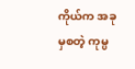ကိုယ်က အခုမှစတဲ့ ကုမ္ပ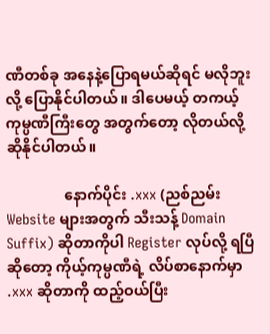ဏီတစ်ခု အနေနဲ့ပြောရမယ်ဆိုရင် မလိုဘူးလို့ ပြောနိုင်ပါတယ်။ ဒါပေမယ့် တကယ့်ကုမ္ပဏီကြီးတွေ အတွက်တော့ လိုတယ်လို့ ဆိုနိုင်ပါတယ်။

                နောက်ပိုင်း .xxx (ညစ်ညမ်း Website များအတွက် သီးသန့် Domain Suffix) ဆိုတာကိုပါ Register လုပ်လို့ ရပြီဆိုတော့ ကိုယ့်ကုမ္ပဏီရဲ့ လိပ်စာနောက်မှာ .xxx ဆိုတာကို ထည့်ဝယ်ပြီး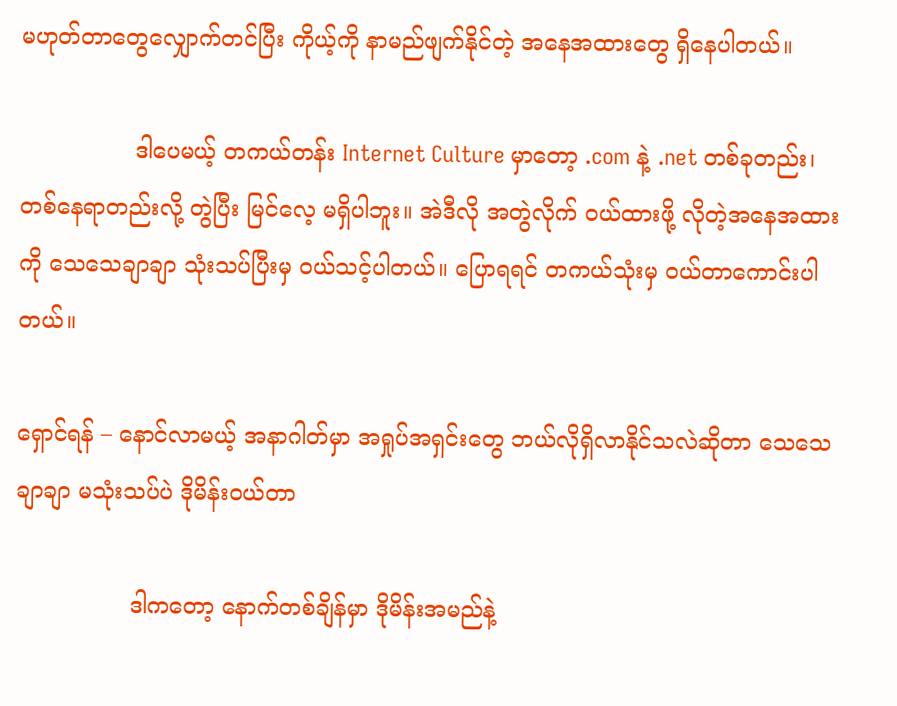မဟုတ်တာတွေလျှောက်တင်ပြီး ကိုယ့်ကို နာမည်ဖျက်နိုင်တဲ့ အနေအထားတွေ ရှိနေပါတယ်။

                ဒါပေမယ့် တကယ်တန်း Internet Culture မှာတော့ .com နဲ့ .net တစ်ခုတည်း၊ တစ်နေရာတည်းလို့ တွဲပြီး မြင်လေ့ မရှိပါဘူး။ အဲဒီလို အတွဲလိုက် ဝယ်ထားဖို့ လိုတဲ့အနေအထားကို သေသေချာချာ သုံးသပ်ပြီးမှ ဝယ်သင့်ပါတယ်။ ပြောရရင် တကယ်သုံးမှ ဝယ်တာကောင်းပါတယ်။

ရှောင်ရန် – နောင်လာမယ့် အနာဂါတ်မှာ အရှုပ်အရှင်းတွေ ဘယ်လိုရှိလာနိုင်သလဲဆိုတာ သေသေချာချာ မသုံးသပ်ပဲ ဒိုမိန်းဝယ်တာ

                ဒါကတော့ နောက်တစ်ချိန်မှာ ဒိုမိန်းအမည်နဲ့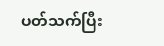ပတ်သက်ပြီး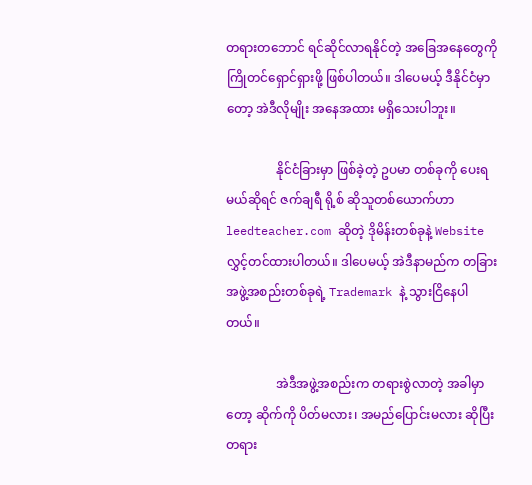တရားတဘောင် ရင်ဆိုင်လာရနိုင်တဲ့ အခြေအနေတွေကို ကြိုတင်ရှောင်ရှားဖို့ ဖြစ်ပါတယ်။ ဒါပေမယ့် ဒီနိုင်ငံမှာတော့ အဲဒီလိုမျိုး အနေအထား မရှိသေးပါဘူး။

                နိုင်ငံခြားမှာ ဖြစ်ခဲ့တဲ့ ဥပမာ တစ်ခုကို ပေးရမယ်ဆိုရင် ဇက်ချရီ ရို့စ် ဆိုသူတစ်ယောက်ဟာ leedteacher.com ဆိုတဲ့ ဒိုမိန်းတစ်ခုနဲ့ Website လွှင့်တင်ထားပါတယ်။ ဒါပေမယ့် အဲဒီနာမည်က တခြား အဖွဲ့အစည်းတစ်ခုရဲ့ Trademark နဲ့ သွားငြိနေပါတယ်။

                အဲဒီအဖွဲ့အစည်းက တရားစွဲလာတဲ့ အခါမှာတော့ ဆိုက်ကို ပိတ်မလား၊ အမည်ပြောင်းမလား ဆိုပြီး တရား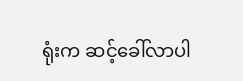ရုံးက ဆင့်ခေါ်လာပါ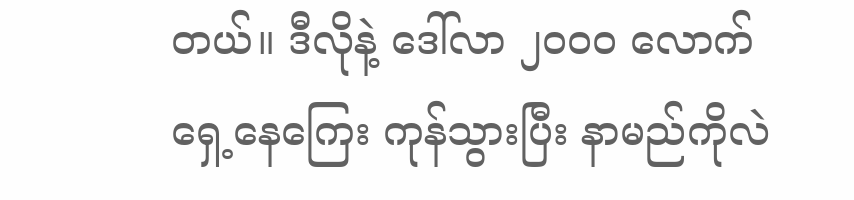တယ်။ ဒီလိုနဲ့ ဒေါ်လာ ၂၀၀၀ လောက် ရှေ့နေကြေး ကုန်သွားပြီး နာမည်ကိုလဲ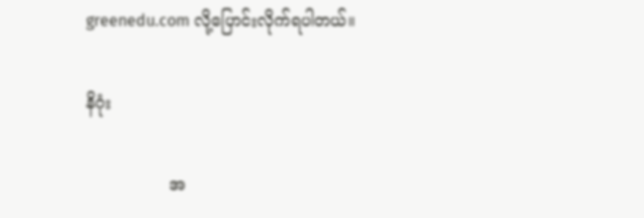greenedu.com လို့ပြောင်းလိုက်ရပါတယ်။

နိဂုံး

                အ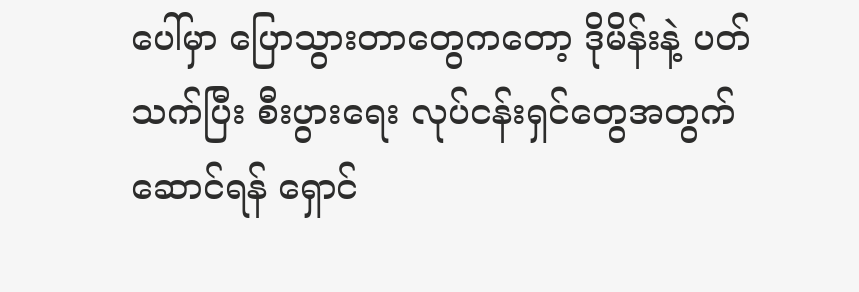ပေါ်မှာ ပြောသွားတာတွေကတော့ ဒိုမိန်းနဲ့ ပတ်သက်ပြီး စီးပွားရေး လုပ်ငန်းရှင်တွေအတွက် ဆောင်ရန် ရှောင်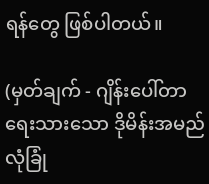ရန်တွေ ဖြစ်ပါတယ်။

(မှတ်ချက် - ဂျိန်းပေါ်တာ ရေးသားသော ဒိုမိန်းအမည် လုံခြုံ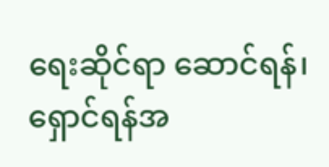ရေးဆိုင်ရာ ဆောင်ရန်၊ ရှောင်ရန်အ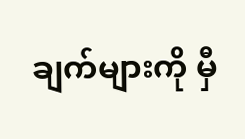ချက်များကို မှီ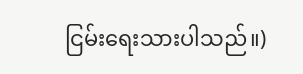ငြမ်းရေးသားပါသည်။)